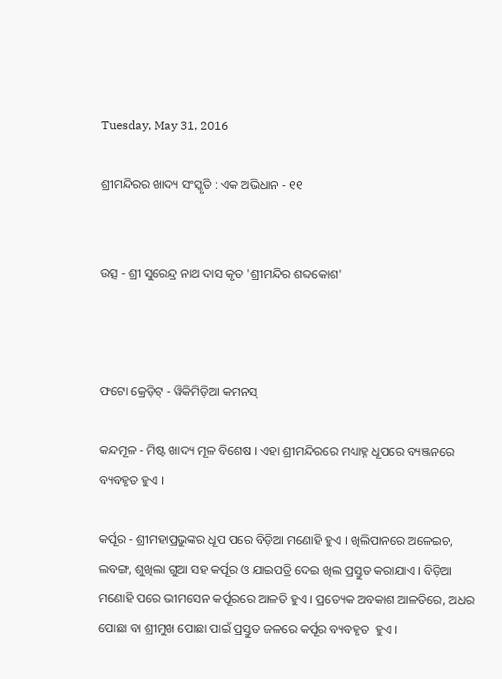Tuesday, May 31, 2016

ଶ୍ରୀମନ୍ଦିରର ଖାଦ୍ୟ ସଂସ୍କୃତି : ଏକ ଅଭିଧାନ - ୧୧


ଉତ୍ସ - ଶ୍ରୀ ସୁରେନ୍ଦ୍ର ନାଥ ଦାସ କୃତ 'ଶ୍ରୀମନ୍ଦିର ଶବ୍ଦକୋଶ'



ଫଟୋ କ୍ରେଡ଼ିଟ୍ - ୱିକିମିଡ଼ିଆ କମନସ୍

କନ୍ଦମୂଳ - ମିଷ୍ଟ ଖାଦ୍ୟ ମୂଳ ବିଶେଷ । ଏହା ଶ୍ରୀମନ୍ଦିରରେ ମଧ୍ୟାହ୍ନ ଧୂପରେ ବ୍ୟଞ୍ଜନରେ ବ୍ୟବହୃତ ହୁଏ ।

କର୍ପୂର - ଶ୍ରୀମହାପ୍ରଭୁଙ୍କର ଧୂପ ପରେ ବିଡ଼ିଆ ମଣୋହି ହୁଏ । ଖିଲିପାନରେ ଅଳେଇଚ, ଲବଙ୍ଗ, ଶୁଖିଲା ଗୁଆ ସହ କର୍ପୂର ଓ ଯାଇପତ୍ରି ଦେଇ ଖିଲ ପ୍ରସ୍ତୁତ କରାଯାଏ । ବିଡ଼ିଆ ମଣୋହି ପରେ ଭୀମସେନ କର୍ପୂରରେ ଆଳତି ହୁଏ । ପ୍ରତ୍ୟେକ ଅବକାଶ ଆଳତିରେ, ଅଧର ପୋଛା ବା ଶ୍ରୀମୁଖ ପୋଛା ପାଇଁ ପ୍ରସ୍ତୁତ ଜଳରେ କର୍ପୂର ବ୍ୟବହୃତ  ହୁଏ ।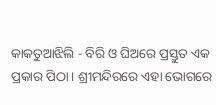କାକତୁଆଝିଲି - ବିରି ଓ ଘିଅରେ ପ୍ରସ୍ତୁତ ଏକ ପ୍ରକାର ପିଠା । ଶ୍ରୀମନ୍ଦିରରେ ଏହା ଭୋଗରେ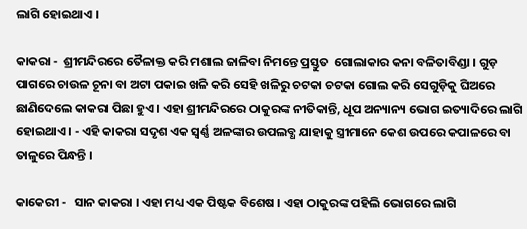ଲାଗି ହୋଇଥାଏ ।

କାକରା -  ଶ୍ରୀମନ୍ଦିରରେ ତୈଳାକ୍ତ କରି ମଶାଲ ଜାଳିବା ନିମନ୍ତେ ପ୍ରସ୍ତୁତ  ଗୋଲାକାର କନା ବଳିତାବିଣ୍ଡା । ଗୁଡ଼ ପାଗରେ ଚାଉଳ ଚୂନା ବା ଅଟା ପକାଇ ଖଳି କରି ସେହି ଖଳିରୁ ଚଟକା ଚଟକା ଗୋଲ କରି ସେଗୁଡ଼ିକୁ ଘିଅରେ ଛାଣିଦେଲେ କାକରା ପିଛା ହୁଏ । ଏହା ଶ୍ରୀମନ୍ଦିରରେ ଠାକୁରଙ୍କ ନୀତିକାନ୍ତି, ଧୂପ ଅନ୍ୟାନ୍ୟ ଭୋଗ ଇତ୍ୟାଦିରେ ଲାଗି ହୋଇଥାଏ । - ଏହି କାକରା ସଦୃଶ ଏକ ସ୍ୱର୍ଣ୍ଣ ଅଳଙ୍କାର ଉପଲବ୍ଧ ଯାହାକୁ ସ୍ତ୍ରୀମାନେ କେଶ ଉପରେ କପାଳରେ ବା ତାଳୁରେ ପିନ୍ଧନ୍ତି ।

କାକେରୀ -   ସାନ କାକରା । ଏହା ମଧ୍ୟ ଏକ ପିଷ୍ଟକ ବିଶେଷ । ଏହା ଠାକୁରଙ୍କ ପହିଲି ଭୋଗରେ ଲାଗି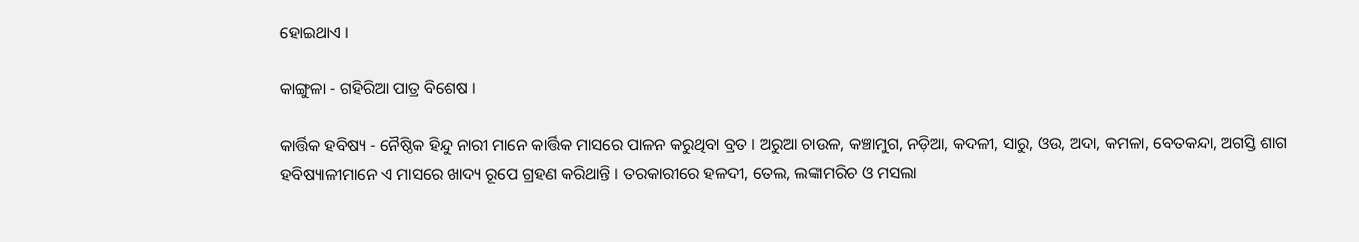ହୋଇଥାଏ ।

କାଙ୍ଗୁଳା - ଗହିରିଆ ପାତ୍ର ବିଶେଷ ।

କାର୍ତ୍ତିକ ହବିଷ୍ୟ - ନୈଷ୍ଠିକ ହିନ୍ଦୁ ନାରୀ ମାନେ କାର୍ତ୍ତିକ ମାସରେ ପାଳନ କରୁଥିବା ବ୍ରତ । ଅରୁଆ ଚାଉଳ, କଞ୍ଚାମୁଗ, ନଡ଼ିଆ, କଦଳୀ, ସାରୁ, ଓଉ, ଅଦା, କମଳା, ବେତକନ୍ଦା, ଅଗସ୍ତି ଶାଗ ହବିଷ୍ୟାଳୀମାନେ ଏ ମାସରେ ଖାଦ୍ୟ ରୂପେ ଗ୍ରହଣ କରିଥାନ୍ତି । ତରକାରୀରେ ହଳଦୀ, ତେଲ, ଲଙ୍କାମରିଚ ଓ ମସଲା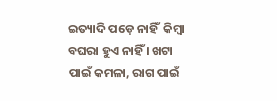ଇତ୍ୟାଦି ପଡ଼େ ନାହିଁ  କିମ୍ବା ବଘରା ହୁଏ ନାହିଁ । ଖଟା ପାଇଁ କମଳା, ରାଗ ପାଇଁ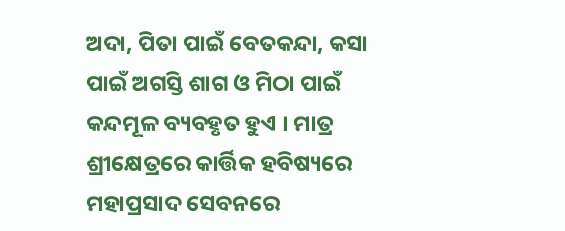ଅଦା, ପିତା ପାଇଁ ବେତକନ୍ଦା, କସା ପାଇଁ ଅଗସ୍ତି ଶାଗ ଓ ମିଠା ପାଇଁ କନ୍ଦମୂଳ ବ୍ୟବହୃତ ହୁଏ । ମାତ୍ର ଶ୍ରୀକ୍ଷେତ୍ରରେ କାର୍ତ୍ତିକ ହବିଷ୍ୟରେ ମହାପ୍ରସାଦ ସେବନରେ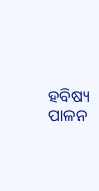ହବିଷ୍ୟ ପାଳନ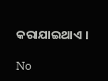କରାଯାଇଥାଏ ।

No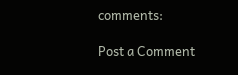comments:

Post a Comment